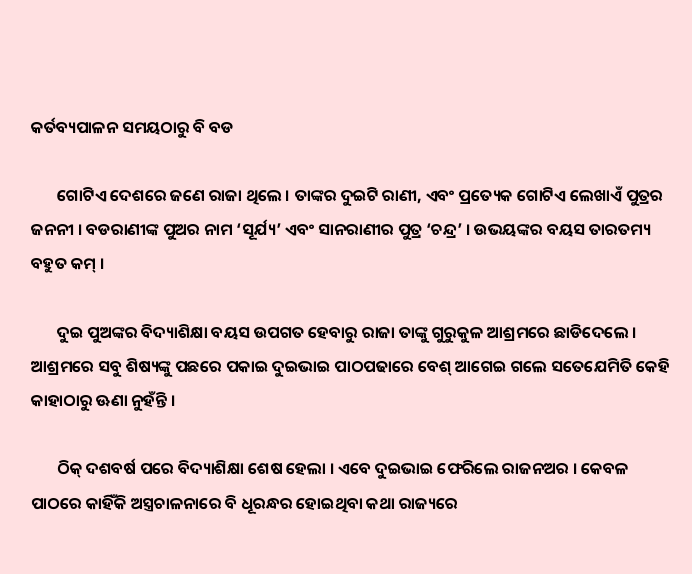କର୍ତବ୍ୟପାଳନ ସମୟଠାରୁ ବି ବଡ

       ଗୋଟିଏ ଦେଶରେ ଜଣେ ରାଜା ଥିଲେ । ତାଙ୍କର ଦୁଇଟି ରାଣୀ, ଏବଂ ପ୍ରତ୍ୟେକ ଗୋଟିଏ ଲେଖାଏଁ ପୁତ୍ରର ଜନନୀ । ବଡରାଣୀଙ୍କ ପୁଅର ନାମ ‘ସୂର୍ଯ୍ୟ’ ଏବଂ ସାନରାଣୀର ପୁତ୍ର ‘ଚନ୍ଦ୍ର’ । ଉଭୟଙ୍କର ବୟସ ତାରତମ୍ୟ ବହୁତ କମ୍ ।

       ଦୁଇ ପୁଅଙ୍କର ବିଦ୍ୟାଶିକ୍ଷା ବୟସ ଉପଗତ ହେବାରୁ ରାଜା ତାଙ୍କୁ ଗୁରୁକୁଳ ଆଶ୍ରମରେ ଛାଡିଦେଲେ । ଆଶ୍ରମରେ ସବୁ ଶିଷ୍ୟଙ୍କୁ ପଛରେ ପକାଇ ଦୁଇଭାଇ ପାଠପଢାରେ ବେଶ୍ ଆଗେଇ ଗଲେ ସତେଯେମିତି କେହି କାହାଠାରୁ ଊଣା ନୁହଁନ୍ତି ।

       ଠିକ୍ ଦଶବର୍ଷ ପରେ ବିଦ୍ୟାଶିକ୍ଷା ଶେଷ ହେଲା । ଏବେ ଦୁଇଭାଇ ଫେରିଲେ ରାଜନଅର । କେବଳ ପାଠରେ କାହିଁକି ଅସ୍ତ୍ରଚାଳନାରେ ବି ଧୂରନ୍ଧର ହୋଇଥିବା କଥା ରାଜ୍ୟରେ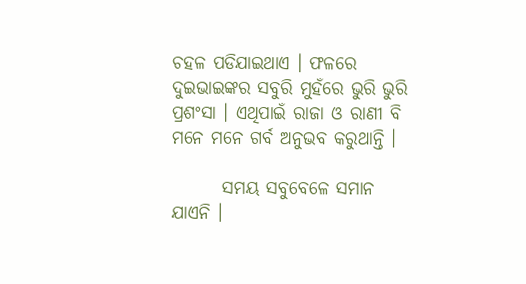ଚହଳ ପଡିଯାଇଥାଏ । ଫଳରେ ଦୁଇଭାଇଙ୍କର ସବୁରି ମୁହଁରେ ଭୁରି ଭୁରି ପ୍ରଶଂସା । ଏଥିପାଇଁ ରାଜା ଓ ରାଣୀ ବି ମନେ ମନେ ଗର୍ବ ଅନୁଭବ କରୁଥାନ୍ତି ।

       ସମୟ ସବୁବେଳେ ସମାନ ଯାଏନି ।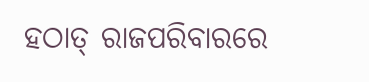ହଠାତ୍ ରାଜପରିବାରରେ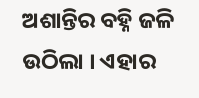ଅଶାନ୍ତିର ବହ୍ନି ଜଳି ଉଠିଲା । ଏହାର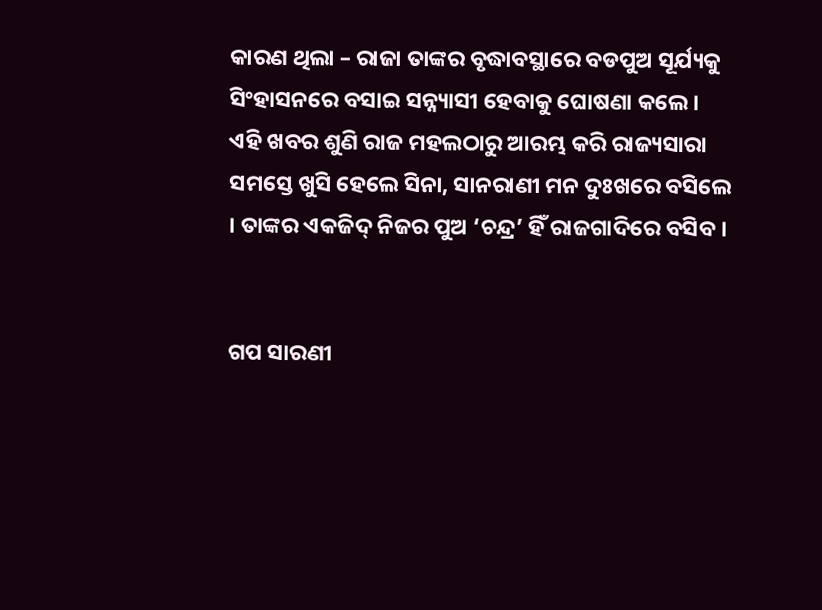କାରଣ ଥିଲା – ରାଜା ତାଙ୍କର ବୃଦ୍ଧାବସ୍ଥାରେ ବଡପୁଅ ସୂର୍ଯ୍ୟକୁ ସିଂହାସନରେ ବସାଇ ସନ୍ନ୍ୟାସୀ ହେବାକୁ ଘୋଷଣା କଲେ । ଏହି ଖବର ଶୁଣି ରାଜ ମହଲଠାରୁ ଆରମ୍ଭ କରି ରାଜ୍ୟସାରା ସମସ୍ତେ ଖୁସି ହେଲେ ସିନା, ସାନରାଣୀ ମନ ଦୁଃଖରେ ବସିଲେ । ତାଙ୍କର ଏକଜିଦ୍ ନିଜର ପୁଅ ‘ଚନ୍ଦ୍ର’ ହିଁ ରାଜଗାଦିରେ ବସିବ ।


ଗପ ସାରଣୀ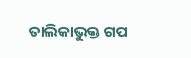ତାଲିକାଭୁକ୍ତ ଗପ